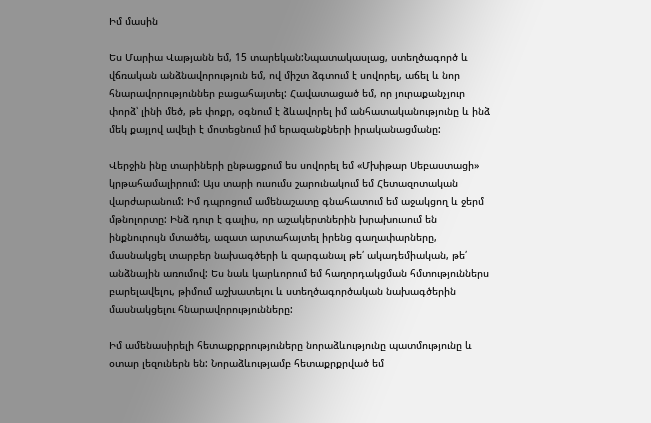Իմ մասին

Ես Մարիա Վաթյանն եմ, 15 տարեկան:Նպատակասլաց, ստեղծագործ և վճռական անձնավորություն եմ, ով միշտ ձգտում է սովորել, աճել և նոր հնարավորություններ բացահայտել: Հավատացած եմ, որ յուրաքանչյուր փորձ՝ լինի մեծ, թե փոքր, օգնում է ձևավորել իմ անհատականությունը և ինձ մեկ քայլով ավելի է մոտեցնում իմ երազանքների իրականացմանը:

Վերջին ինը տարիների ընթացքում ես սովորել եմ «Մխիթար Սեբաստացի» կրթահամալիրում: Այս տարի ուսումս շարունակում եմ Հետազոտական վարժարանում: Իմ դպրոցում ամենաշատը գնահատում եմ աջակցող և ջերմ մթնոլորտը: Ինձ դուր է գալիս, որ աշակերտներին խրախուսում են ինքնուրույն մտածել, ազատ արտահայտել իրենց գաղափարները, մասնակցել տարբեր նախագծերի և զարգանալ թե՛ ակադեմիական, թե՛ անձնային առումով: Ես նաև կարևորում եմ հաղորդակցման հմտություններս բարելավելու, թիմում աշխատելու և ստեղծագործական նախագծերին մասնակցելու հնարավորությունները:

Իմ ամենասիրելի հետաքրքրություները նորաձևությունը պատմությունը և օտար լեզուներն են: Նորաձևությամբ հետաքրքրված եմ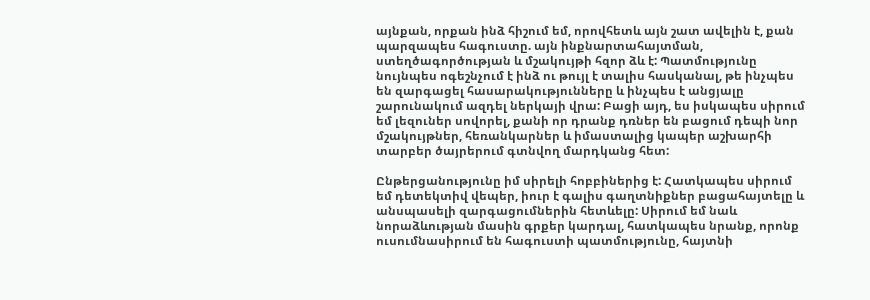այնքան, որքան ինձ հիշում եմ, որովհետև այն շատ ավելին է, քան պարզապես հագուստը. այն ինքնարտահայտման, ստեղծագործության և մշակույթի հզոր ձև է: Պատմությունը նույնպես ոգեշնչում է ինձ ու թույլ է տալիս հասկանալ, թե ինչպես են զարգացել հասարակությունները և ինչպես է անցյալը շարունակում ազդել ներկայի վրա: Բացի այդ, ես իսկապես սիրում եմ լեզուներ սովորել, քանի որ դրանք դռներ են բացում դեպի նոր մշակույթներ, հեռանկարներ և իմաստալից կապեր աշխարհի տարբեր ծայրերում գտնվող մարդկանց հետ:

Ընթերցանությունը իմ սիրելի հոբբիներից է: Հատկապես սիրում եմ դետեկտիվ վեպեր, իուր է գալիս գաղտնիքներ բացահայտելը և անսպասելի զարգացումներին հետևելը: Սիրում եմ նաև նորաձևության մասին գրքեր կարդալ, հատկապես նրանք, որոնք ուսումնասիրում են հագուստի պատմությունը, հայտնի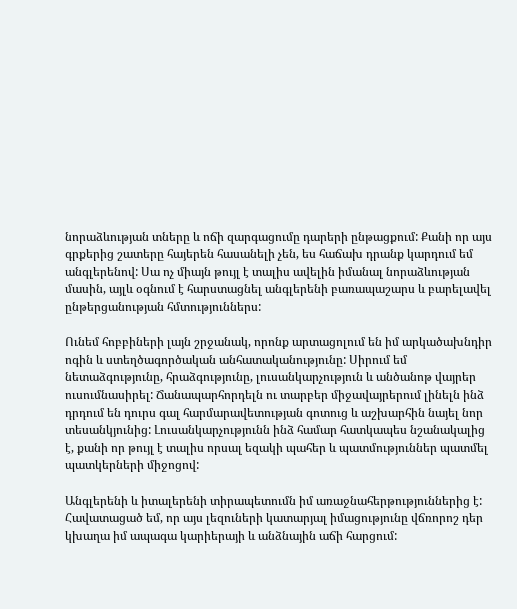նորաձևության տները և ոճի զարգացումը դարերի ընթացքում: Քանի որ այս գրքերից շատերը հայերեն հասանելի չեն, ես հաճախ դրանք կարդում եմ անգլերենով: Սա ոչ միայն թույլ է տալիս ավելին իմանալ նորաձևության մասին, այլև օգնում է հարստացնել անգլերենի բառապաշարս և բարելավել ընթերցանության հմտություններս:

Ունեմ հոբբիների լայն շրջանակ, որոնք արտացոլում են իմ արկածախնդիր ոգին և ստեղծագործական անհատականությունը: Սիրում եմ նետաձգությունը, հրաձգությունը, լուսանկարչություն և անծանոթ վայրեր ուսումնասիրել: Ճանապարհորդելն ու տարբեր միջավայրերում լինելն ինձ դրդում են դուրս գալ հարմարավետության գոտուց և աշխարհին նայել նոր տեսանկյունից: Լուսանկարչությունն ինձ համար հատկապես նշանակալից է, քանի որ թույլ է տալիս որսալ եզակի պահեր և պատմություններ պատմել պատկերների միջոցով:

Անգլերենի և իտալերենի տիրապետումն իմ առաջնահերթություններից է: Հավատացած եմ, որ այս լեզուների կատարյալ իմացությունը վճռորոշ դեր կխաղա իմ ապագա կարիերայի և անձնային աճի հարցում: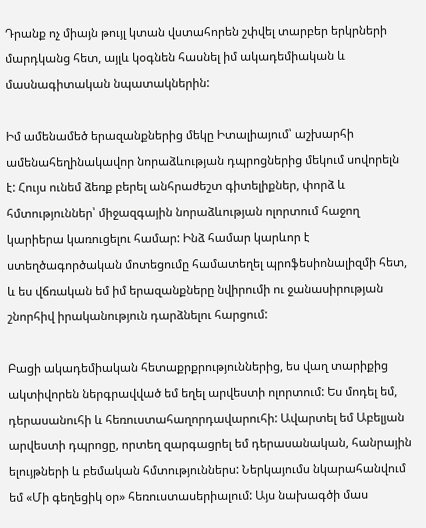Դրանք ոչ միայն թույլ կտան վստահորեն շփվել տարբեր երկրների մարդկանց հետ, այլև կօգնեն հասնել իմ ակադեմիական և մասնագիտական նպատակներին:

Իմ ամենամեծ երազանքներից մեկը Իտալիայում՝ աշխարհի ամենահեղինակավոր նորաձևության դպրոցներից մեկում սովորելն է: Հույս ունեմ ձեռք բերել անհրաժեշտ գիտելիքներ, փորձ և հմտություններ՝ միջազգային նորաձևության ոլորտում հաջող կարիերա կառուցելու համար: Ինձ համար կարևոր է ստեղծագործական մոտեցումը համատեղել պրոֆեսիոնալիզմի հետ, և ես վճռական եմ իմ երազանքները նվիրումի ու ջանասիրության շնորհիվ իրականություն դարձնելու հարցում:

Բացի ակադեմիական հետաքրքրություններից, ես վաղ տարիքից ակտիվորեն ներգրավված եմ եղել արվեստի ոլորտում: Ես մոդել եմ, դերասանուհի և հեռուստահաղորդավարուհի: Ավարտել եմ Աբելյան արվեստի դպրոցը, որտեղ զարգացրել եմ դերասանական, հանրային ելույթների և բեմական հմտություններս: Ներկայումս նկարահանվում եմ «Մի գեղեցիկ օր» հեռուստասերիալում: Այս նախագծի մաս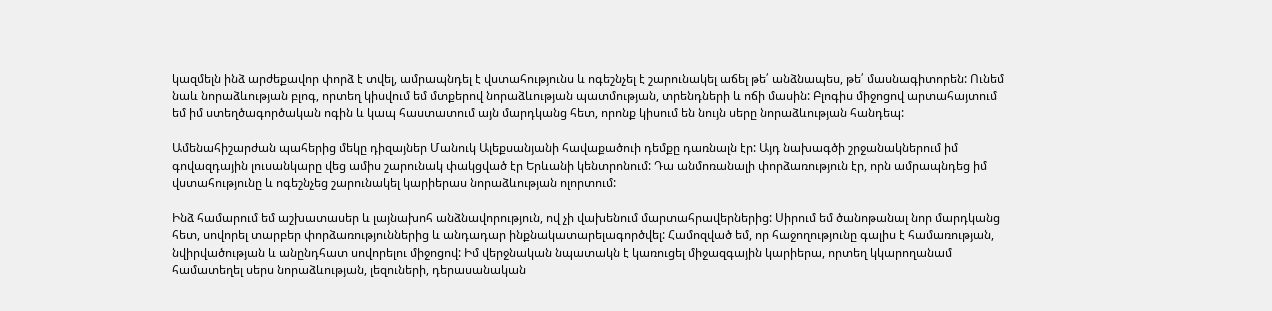կազմելն ինձ արժեքավոր փորձ է տվել, ամրապնդել է վստահությունս և ոգեշնչել է շարունակել աճել թե՛ անձնապես, թե՛ մասնագիտորեն: Ունեմ նաև նորաձևության բլոգ, որտեղ կիսվում եմ մտքերով նորաձևության պատմության, տրենդների և ոճի մասին: Բլոգիս միջոցով արտահայտում եմ իմ ստեղծագործական ոգին և կապ հաստատում այն մարդկանց հետ, որոնք կիսում են նույն սերը նորաձևության հանդեպ:

Ամենահիշարժան պահերից մեկը դիզայներ Մանուկ Ալեքսանյանի հավաքածուի դեմքը դառնալն էր: Այդ նախագծի շրջանակներում իմ գովազդային լուսանկարը վեց ամիս շարունակ փակցված էր Երևանի կենտրոնում: Դա անմոռանալի փորձառություն էր, որն ամրապնդեց իմ վստահությունը և ոգեշնչեց շարունակել կարիերաս նորաձևության ոլորտում:

Ինձ համարում եմ աշխատասեր և լայնախոհ անձնավորություն, ով չի վախենում մարտահրավերներից: Սիրում եմ ծանոթանալ նոր մարդկանց հետ, սովորել տարբեր փորձառություններից և անդադար ինքնակատարելագործվել: Համոզված եմ, որ հաջողությունը գալիս է համառության, նվիրվածության և անընդհատ սովորելու միջոցով: Իմ վերջնական նպատակն է կառուցել միջազգային կարիերա, որտեղ կկարողանամ համատեղել սերս նորաձևության, լեզուների, դերասանական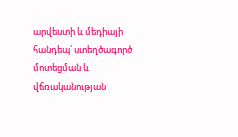արվեստի և մեդիայի հանդեպ՝ ստեղծագործ մոտեցման և վճռականության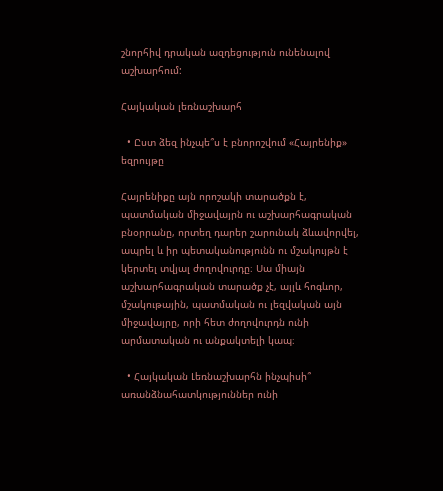շնորհիվ դրական ազդեցություն ունենալով աշխարհում:

Հայկական լեռնաշխարհ

  • Ըստ ձեզ ինչպե՞ս է բնորոշվում «Հայրենիք» եզրույթը

Հայրենիքը այն որոշակի տարածքն է, պատմական միջավայրն ու աշխարհագրական բնօրրանը, որտեղ դարեր շարունակ ձևավորվել, ապրել և իր պետականությունն ու մշակույթն է կերտել տվյալ ժողովուրդը։ Սա միայն աշխարհագրական տարածք չէ, այլև հոգևոր, մշակութային, պատմական ու լեզվական այն միջավայրը, որի հետ ժողովուրդն ունի արմատական ու անքակտելի կապ։

  • Հայկական Լեռնաշխարհն ինչպիսի՞ առանձնահատկություններ ունի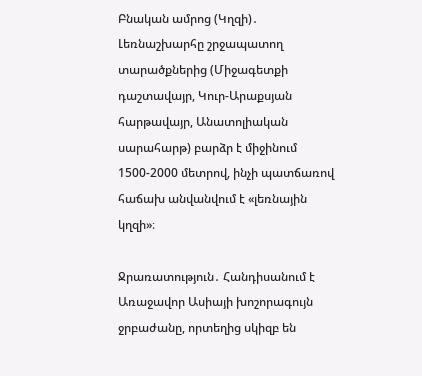Բնական ամրոց (Կղզի)․ Լեռնաշխարհը շրջապատող տարածքներից (Միջագետքի դաշտավայր, Կուր-Արաքսյան հարթավայր, Անատոլիական սարահարթ) բարձր է միջինում 1500-2000 մետրով, ինչի պատճառով հաճախ անվանվում է «լեռնային կղզի»։

Ջրառատություն․ Հանդիսանում է Առաջավոր Ասիայի խոշորագույն ջրբաժանը, որտեղից սկիզբ են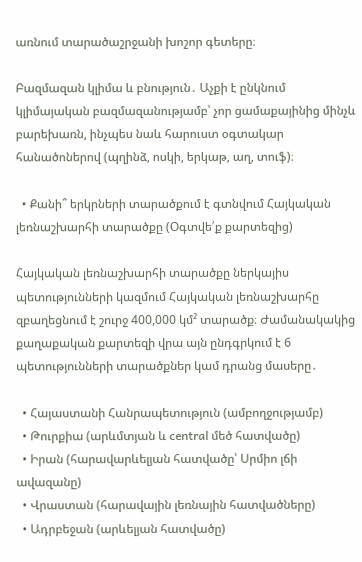առնում տարածաշրջանի խոշոր գետերը։

Բազմազան կլիմա և բնություն․ Աչքի է ընկնում կլիմայական բազմազանությամբ՝ չոր ցամաքայինից մինչև բարեխառն, ինչպես նաև հարուստ օգտակար հանածոներով (պղինձ, ոսկի, երկաթ, աղ, տուֆ)։

  • Քանի՞ երկրների տարածքում է գտնվում Հայկական լեռնաշխարհի տարածքը (Օգտվե՛ք քարտեզից)

Հայկական լեռնաշխարհի տարածքը ներկայիս պետությունների կազմում Հայկական լեռնաշխարհը զբաղեցնում է շուրջ 400,000 կմ² տարածք։ Ժամանակակից քաղաքական քարտեզի վրա այն ընդգրկում է 6 պետությունների տարածքներ կամ դրանց մասերը․

  • Հայաստանի Հանրապետություն (ամբողջությամբ)
  • Թուրքիա (արևմտյան և central մեծ հատվածը)
  • Իրան (հարավարևելյան հատվածը՝ Uրմիո լճի ավազանը)
  • Վրաստան (հարավային լեռնային հատվածները)
  • Ադրբեջան (արևելյան հատվածը)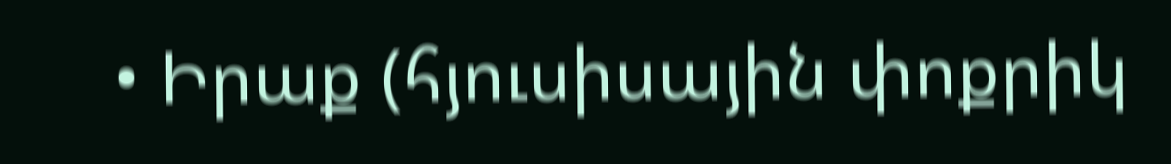• Իրաք (հյուսիսային փոքրիկ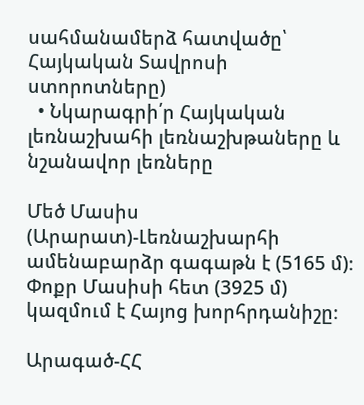սահմանամերձ հատվածը՝ Հայկական Տավրոսի ստորոտները)
  • Նկարագրի՛ր Հայկական լեռնաշխահի լեռնաշխթաները և նշանավոր լեռները

Մեծ Մասիս (Արարատ)-Լեռնաշխարհի ամենաբարձր գագաթն է (5165 մ)։ Փոքր Մասիսի հետ (3925 մ) կազմում է Հայոց խորհրդանիշը։

Արագած-ՀՀ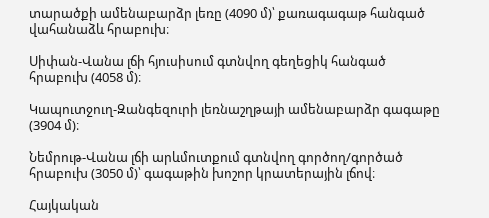տարածքի ամենաբարձր լեռը (4090 մ)՝ քառագագաթ հանգած վահանաձև հրաբուխ։

Սիփան-Վանա լճի հյուսիսում գտնվող գեղեցիկ հանգած հրաբուխ (4058 մ)։

Կապուտջուղ-Զանգեզուրի լեռնաշղթայի ամենաբարձր գագաթը (3904 մ)։

Նեմրութ-Վանա լճի արևմուտքում գտնվող գործող/գործած հրաբուխ (3050 մ)՝ գագաթին խոշոր կրատերային լճով։

Հայկական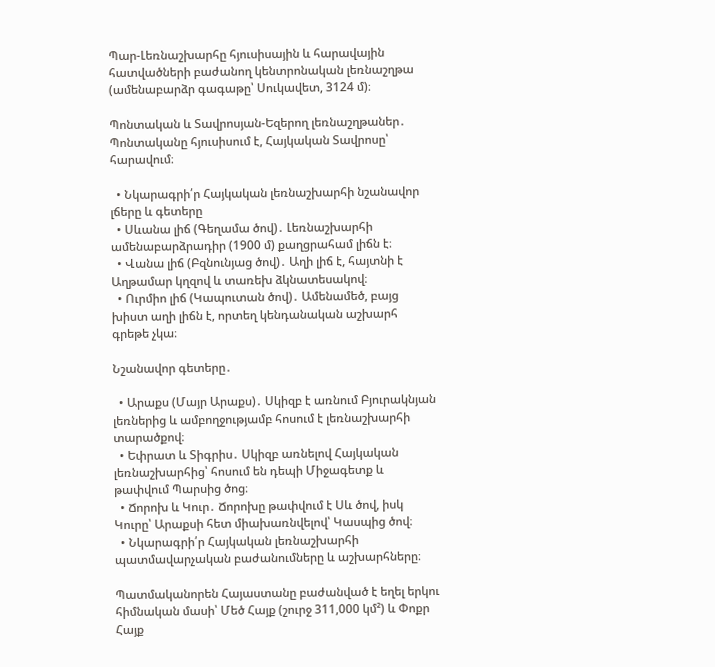Պար-Լեռնաշխարհը հյուսիսային և հարավային հատվածների բաժանող կենտրոնական լեռնաշղթա (ամենաբարձր գագաթը՝ Սուկավետ, 3124 մ)։

Պոնտական և Տավրոսյան-Եզերող լեռնաշղթաներ․ Պոնտականը հյուսիսում է, Հայկական Տավրոսը՝ հարավում։

  • Նկարագրի՛ր Հայկական լեռնաշխարհի նշանավոր լճերը և գետերը
  • Սևանա լիճ (Գեղամա ծով)․ Լեռնաշխարհի ամենաբարձրադիր (1900 մ) քաղցրահամ լիճն է։
  • Վանա լիճ (Բզնունյաց ծով)․ Աղի լիճ է, հայտնի է Աղթամար կղզով և տառեխ ձկնատեսակով։
  • Ուրմիո լիճ (Կապուտան ծով)․ Ամենամեծ, բայց խիստ աղի լիճն է, որտեղ կենդանական աշխարհ գրեթե չկա։

Նշանավոր գետերը․

  • Արաքս (Մայր Արաքս)․ Սկիզբ է առնում Բյուրակնյան լեռներից և ամբողջությամբ հոսում է լեռնաշխարհի տարածքով։
  • Եփրատ և Տիգրիս․ Սկիզբ առնելով Հայկական լեռնաշխարհից՝ հոսում են դեպի Միջագետք և թափվում Պարսից ծոց։
  • Ճորոխ և Կուր․ Ճորոխը թափվում է Սև ծով, իսկ Կուրը՝ Արաքսի հետ միախառնվելով՝ Կասպից ծով։
  • Նկարագրի՛ր Հայկական լեռնաշխարհի պատմավարչական բաժանումները և աշխարհները։

Պատմականորեն Հայաստանը բաժանված է եղել երկու հիմնական մասի՝ Մեծ Հայք (շուրջ 311,000 կմ²) և Փոքր Հայք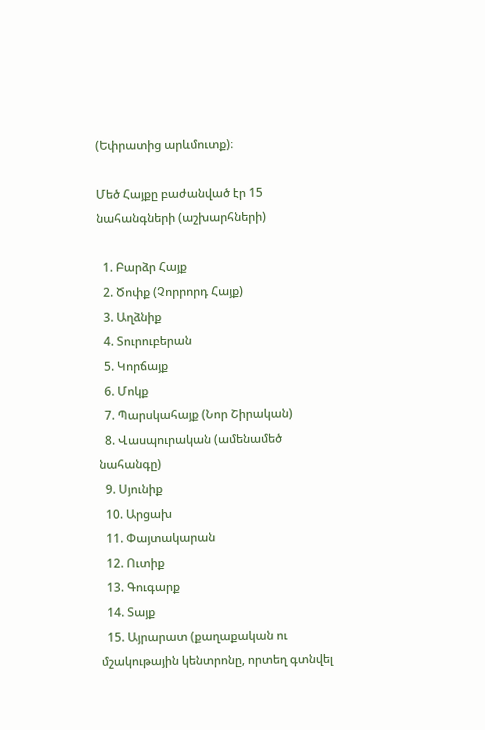(Եփրատից արևմուտք)։

Մեծ Հայքը բաժանված էր 15 նահանգների (աշխարհների)

  1. Բարձր Հայք
  2. Ծոփք (Չորրորդ Հայք)
  3. Աղձնիք
  4. Տուրուբերան
  5. Կորճայք
  6. Մոկք
  7. Պարսկահայք (Նոր Շիրական)
  8. Վասպուրական (ամենամեծ նահանգը)
  9. Սյունիք
  10. Արցախ
  11. Փայտակարան
  12. Ուտիք
  13. Գուգարք
  14. Տայք
  15. Այրարատ (քաղաքական ու մշակութային կենտրոնը, որտեղ գտնվել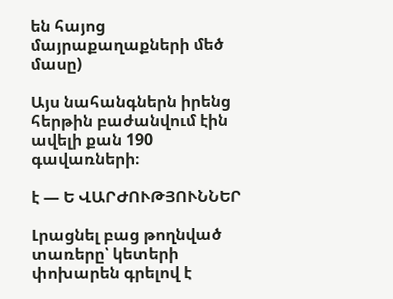են հայոց մայրաքաղաքների մեծ մասը)

Այս նահանգներն իրենց հերթին բաժանվում էին ավելի քան 190 գավառների։

է — Ե ՎԱՐԺՈՒԹՅՈՒՆՆԵՐ

Լրացնել բաց թողնված տառերը՝ կետերի փոխարեն գրելով է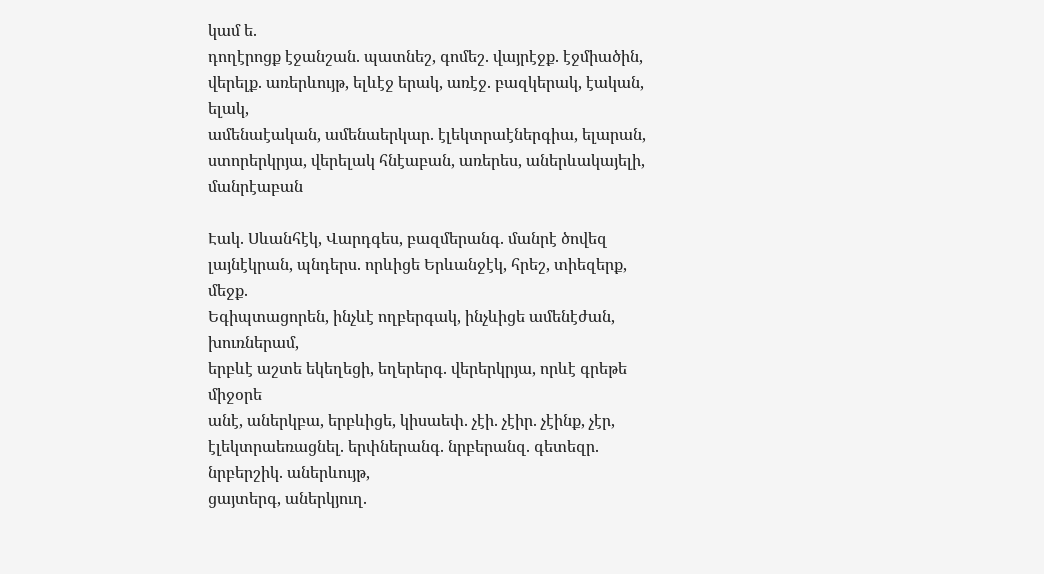կամ ե.
դողէրոցք էջանշան. պատնեշ, գոմեշ. վայրէջք. էջմիածին,
վերելք. առերևույթ, ելևէջ երակ, առէջ. բազկերակ, էական, ելակ,
ամենաէական, ամենաերկար. էլեկտրաէներգիա, ելարան,
ստորերկրյա, վերելակ հնէաբան, առերես, աներևակայելի, մանրէաբան

Էակ. Սևանհէկ, Վարդգես, բազմերանգ. մանրէ ծովեզ
լայնէկրան, պնդերս. որևիցե Երևանջէկ, հրեշ, տիեզերք, մեջք.
Եգիպտացորեն, ինչևէ ողբերգակ, ինչևիցե ամենէժան, խուռներամ,
երբևէ աշտե եկեղեցի, եղերերգ. վերերկրյա, որևէ գրեթե միջօրե
անէ, աներկբա, երբևիցե, կիսաեփ. չէի. չէիր. չէինք, չէր, էլեկտրաեռացնել. երփներանգ. նրբերանզ. գետեզր. նրբերշիկ. աներևույթ,
ցայտերգ, աներկյուղ.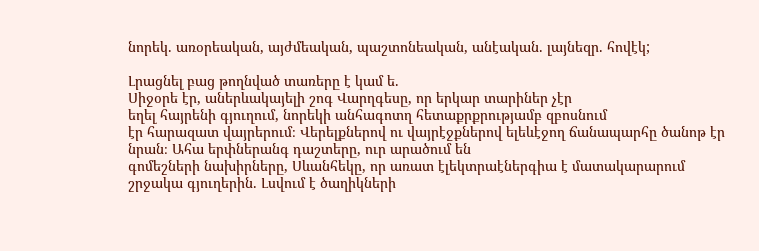նորեկ. առօրեական, այժմեական, պաշտոնեական, անէական. լայնեզր. հովէկ;

Լրացնել բաց թողնված տառերը է կամ ե.
Սիջօրե էր, աներևակայելի շոգ Վարղգեսը, որ երկար տարիներ չէր
եղել հայրենի գյուղում, նորեկի անհագոտղ հետաքրքրությամբ զբոսնում
էր հարազատ վայրերում։ Վերելքներով ու վայրէջքներով ելեևէջող ճանապարհը ծանոթ էր նրան։ Ահա երփներանգ դաշտերը, ուր արածում են
գոմեշների նախիրները, Սևանհեկը, որ առատ էլեկտրաէներգիա է մատակարարում շրջակա գյուղերին. Լսվում է ծաղիկների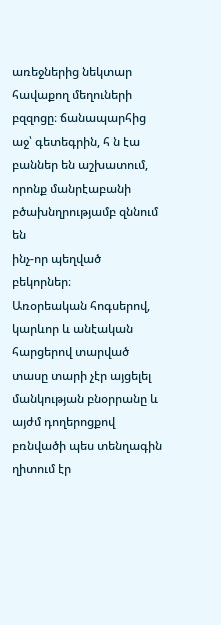առեջներից նեկտար հավաքող մեղուների բզզոցը։ ճանապարհից աջ՝ գետեգրին, հ ն էա
բաններ են աշխատում, որոնք մանրէաբանի բծախնղրությամբ զննում են
ինչ-որ պեղված բեկորներ։
Առօրեական հոգսերով, կարևոր և անէական հարցերով տարված տասը տարի չէր այցելել մանկության բնօրրանը և այժմ դողերոցքով բռնվածի պես տենղագին ղիտում էր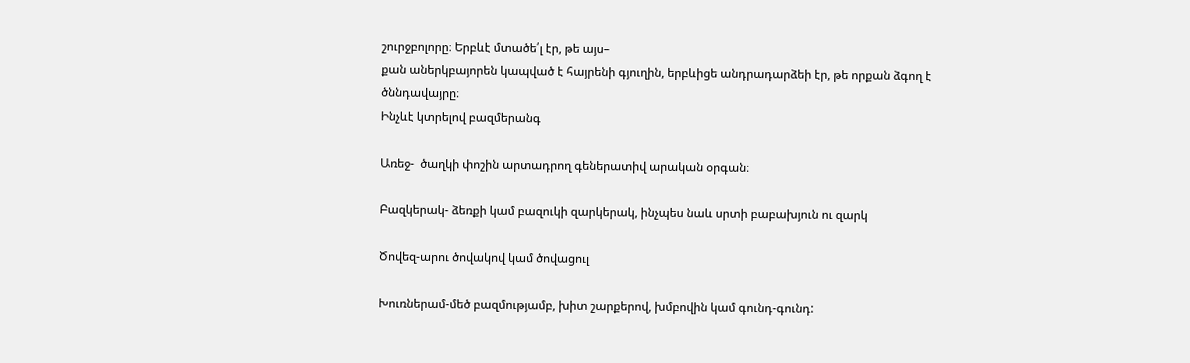շուրջբոլորը։ Երբևէ մտածե՛լ էր, թե այս–
քան աներկբայորեն կապված է հայրենի գյուղին, երբևիցե անդրադարձեի էր, թե որքան ձգող է ծննդավայրը։
Ինչևէ կտրելով բազմերանգ

Առեջ-  ծաղկի փոշին արտադրող գեներատիվ արական օրգան։

Բազկերակ- ձեռքի կամ բազուկի զարկերակ, ինչպես նաև սրտի բաբախյուն ու զարկ

Ծովեզ-արու ծովակով կամ ծովացուլ

Խուռներամ-մեծ բազմությամբ, խիտ շարքերով, խմբովին կամ գունդ-գունդ: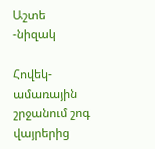Աշտե -նիզակ

Հովեկ- ամառային շրջանում շոգ վայրերից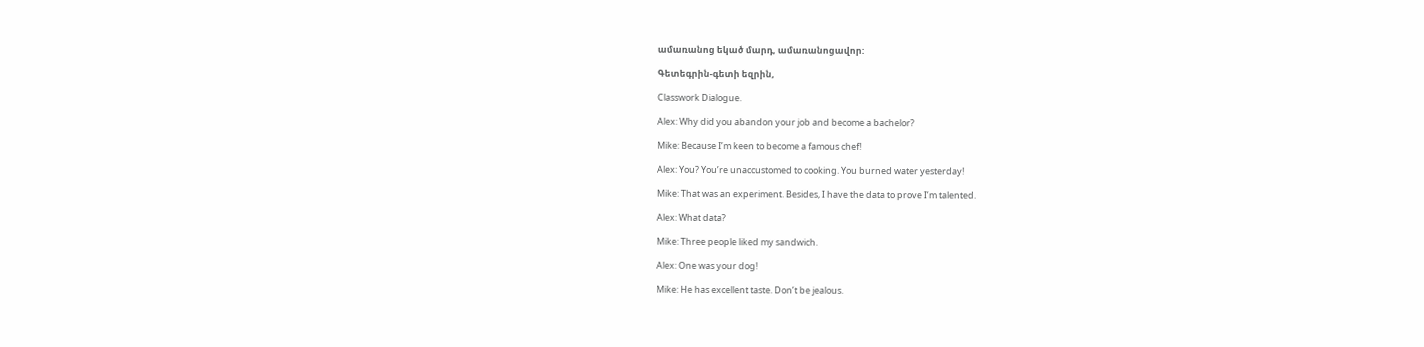ամառանոց եկած մարդ, ամառանոցավոր:

Գետեգրին-գետի եզրին,

Classwork Dialogue.

Alex: Why did you abandon your job and become a bachelor?

Mike: Because I’m keen to become a famous chef!

Alex: You? You’re unaccustomed to cooking. You burned water yesterday!

Mike: That was an experiment. Besides, I have the data to prove I’m talented.

Alex: What data?

Mike: Three people liked my sandwich.

Alex: One was your dog!

Mike: He has excellent taste. Don’t be jealous.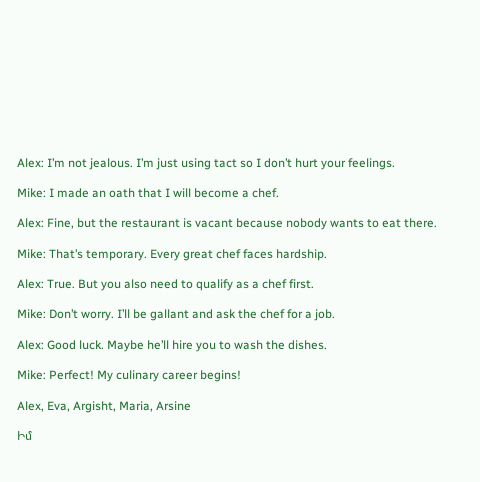Alex: I’m not jealous. I’m just using tact so I don’t hurt your feelings.

Mike: I made an oath that I will become a chef.

Alex: Fine, but the restaurant is vacant because nobody wants to eat there.

Mike: That’s temporary. Every great chef faces hardship.

Alex: True. But you also need to qualify as a chef first.

Mike: Don’t worry. I’ll be gallant and ask the chef for a job.

Alex: Good luck. Maybe he’ll hire you to wash the dishes.

Mike: Perfect! My culinary career begins!

Alex, Eva, Argisht, Maria, Arsine

Իմ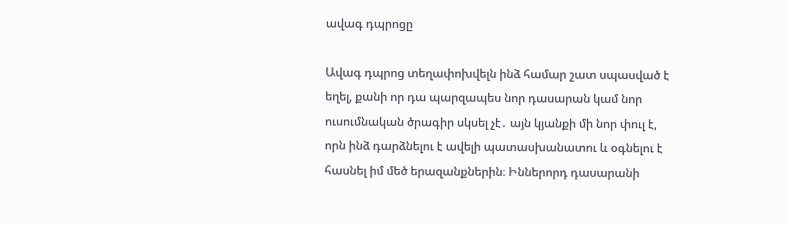ավագ դպրոցը

Ավագ դպրոց տեղափոխվելն ինձ համար շատ սպասված է եղել, քանի որ դա պարզապես նոր դասարան կամ նոր ուսումնական ծրագիր սկսել չէ․ այն կյանքի մի նոր փուլ է, որն ինձ դարձնելու է ավելի պատասխանատու և օգնելու է հասնել իմ մեծ երազանքներին։ Իններորդ դասարանի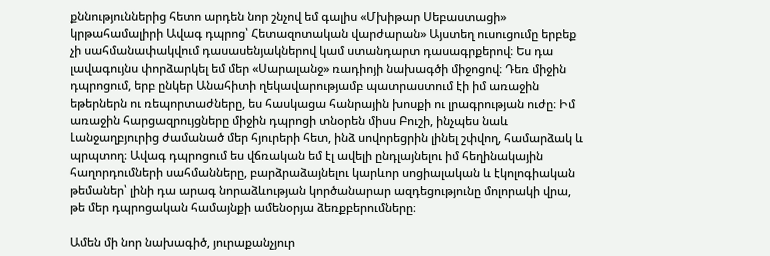քննություններից հետո արդեն նոր շնչով եմ գալիս «Մխիթար Սեբաստացի» կրթահամալիրի Ավագ դպրոց՝ Հետազոտական վարժարան» Այստեղ ուսուցումը երբեք չի սահմանափակվում դասասենյակներով կամ ստանդարտ դասագրքերով։ Ես դա լավագույնս փորձարկել եմ մեր «Սարալանջ» ռադիոյի նախագծի միջոցով։ Դեռ միջին դպրոցում, երբ ընկեր Անահիտի ղեկավարությամբ պատրաստում էի իմ առաջին եթերներն ու ռեպորտաժները, ես հասկացա հանրային խոսքի ու լրագրության ուժը։ Իմ առաջին հարցազրույցները միջին դպրոցի տնօրեն միսս Բուշի, ինչպես նաև Լանջաղբյուրից ժամանած մեր հյուրերի հետ, ինձ սովորեցրին լինել շփվող, համարձակ և պրպտող։ Ավագ դպրոցում ես վճռական եմ էլ ավելի ընդլայնելու իմ հեղինակային հաղորդումների սահմանները, բարձրաձայնելու կարևոր սոցիալական և էկոլոգիական թեմաներ՝ լինի դա արագ նորաձևության կործանարար ազդեցությունը մոլորակի վրա, թե մեր դպրոցական համայնքի ամենօրյա ձեռքբերումները։

Ամեն մի նոր նախագիծ, յուրաքանչյուր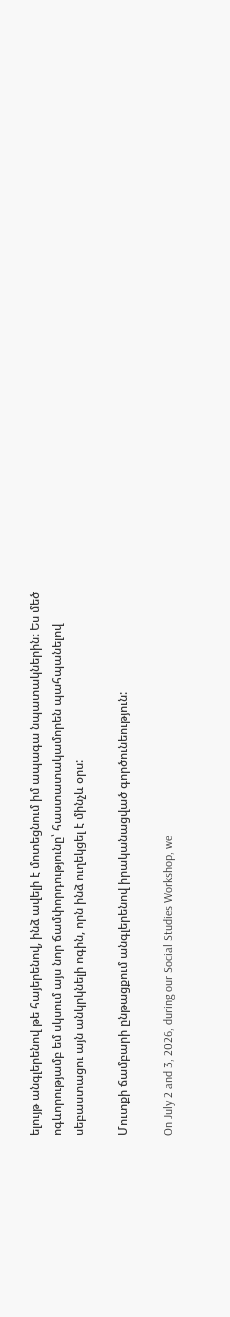ելույթ անգլերենով թե հայերենով, ինձ ավելի է մոտեցնում իմ ապագա նպատակներին։ Ես մեծ ոգևորությամբ եմ սկսում այս նոր ճամփորդությունը՝ հաստատակամորեն պահպանելով սեբաստացու այն անկրկնելի ոգին, որն ինձ ուղեկցել է մինչև օրս:

Մուտքի ճամբարի ընթացքում անգլերենով իրականացված գործունեություն:

On July 2 and 3, 2026, during our Social Studies Workshop, we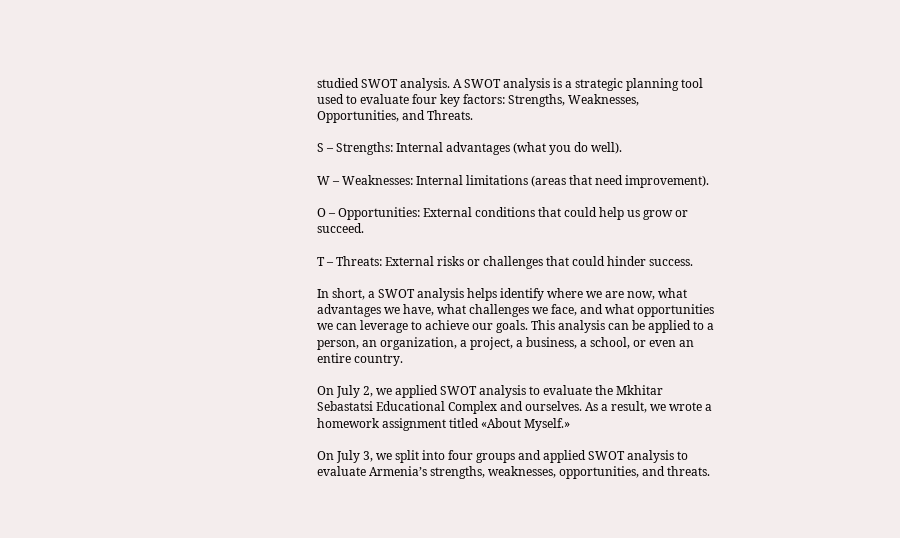studied SWOT analysis. A SWOT analysis is a strategic planning tool used to evaluate four key factors: Strengths, Weaknesses, Opportunities, and Threats.

S – Strengths: Internal advantages (what you do well).

W – Weaknesses: Internal limitations (areas that need improvement).

O – Opportunities: External conditions that could help us grow or succeed.

T – Threats: External risks or challenges that could hinder success.

In short, a SWOT analysis helps identify where we are now, what advantages we have, what challenges we face, and what opportunities we can leverage to achieve our goals. This analysis can be applied to a person, an organization, a project, a business, a school, or even an entire country.

On July 2, we applied SWOT analysis to evaluate the Mkhitar Sebastatsi Educational Complex and ourselves. As a result, we wrote a homework assignment titled «About Myself.»

On July 3, we split into four groups and applied SWOT analysis to evaluate Armenia’s strengths, weaknesses, opportunities, and threats.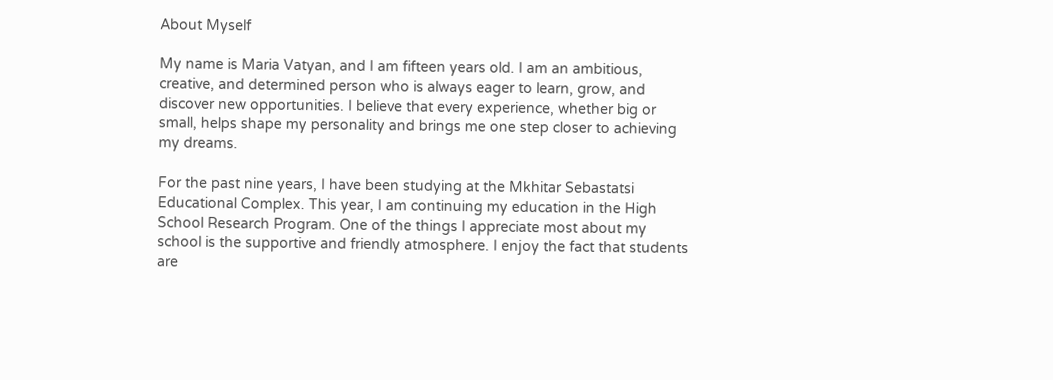About Myself

My name is Maria Vatyan, and I am fifteen years old. I am an ambitious, creative, and determined person who is always eager to learn, grow, and discover new opportunities. I believe that every experience, whether big or small, helps shape my personality and brings me one step closer to achieving my dreams.

For the past nine years, I have been studying at the Mkhitar Sebastatsi Educational Complex. This year, I am continuing my education in the High School Research Program. One of the things I appreciate most about my school is the supportive and friendly atmosphere. I enjoy the fact that students are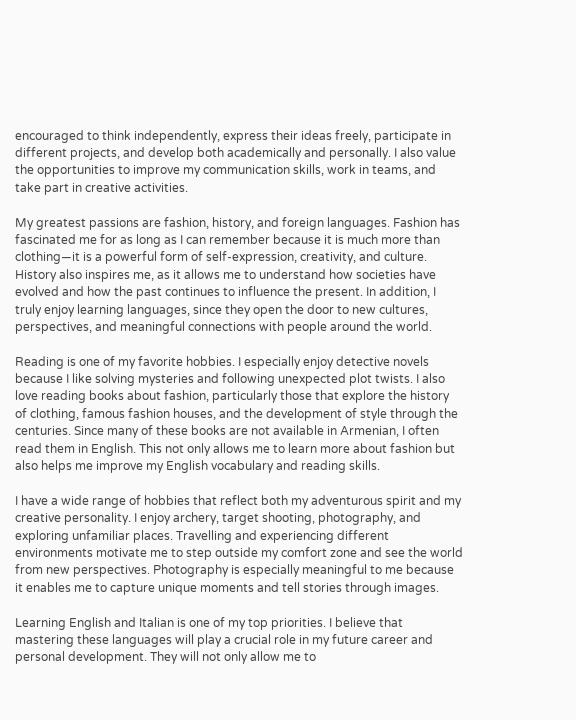encouraged to think independently, express their ideas freely, participate in different projects, and develop both academically and personally. I also value the opportunities to improve my communication skills, work in teams, and take part in creative activities.

My greatest passions are fashion, history, and foreign languages. Fashion has fascinated me for as long as I can remember because it is much more than clothing—it is a powerful form of self-expression, creativity, and culture. History also inspires me, as it allows me to understand how societies have evolved and how the past continues to influence the present. In addition, I truly enjoy learning languages, since they open the door to new cultures, perspectives, and meaningful connections with people around the world.

Reading is one of my favorite hobbies. I especially enjoy detective novels because I like solving mysteries and following unexpected plot twists. I also love reading books about fashion, particularly those that explore the history of clothing, famous fashion houses, and the development of style through the centuries. Since many of these books are not available in Armenian, I often read them in English. This not only allows me to learn more about fashion but also helps me improve my English vocabulary and reading skills.

I have a wide range of hobbies that reflect both my adventurous spirit and my creative personality. I enjoy archery, target shooting, photography, and exploring unfamiliar places. Travelling and experiencing different environments motivate me to step outside my comfort zone and see the world from new perspectives. Photography is especially meaningful to me because it enables me to capture unique moments and tell stories through images.

Learning English and Italian is one of my top priorities. I believe that mastering these languages will play a crucial role in my future career and personal development. They will not only allow me to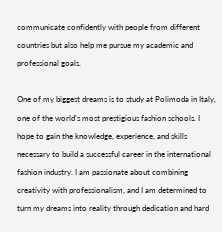communicate confidently with people from different countries but also help me pursue my academic and professional goals.

One of my biggest dreams is to study at Polimoda in Italy, one of the world’s most prestigious fashion schools. I hope to gain the knowledge, experience, and skills necessary to build a successful career in the international fashion industry. I am passionate about combining creativity with professionalism, and I am determined to turn my dreams into reality through dedication and hard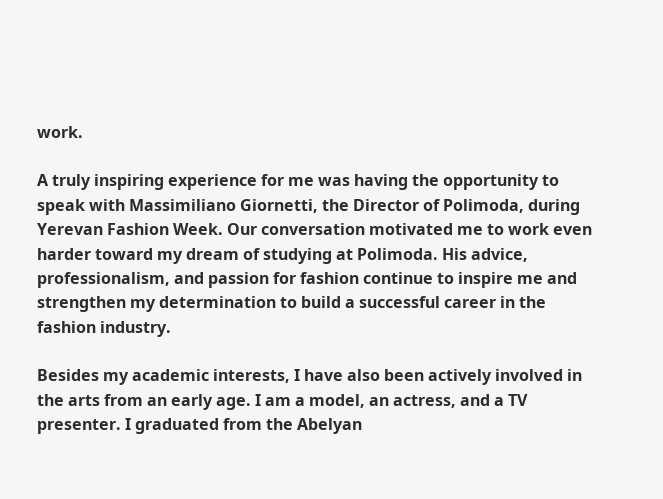work.

A truly inspiring experience for me was having the opportunity to speak with Massimiliano Giornetti, the Director of Polimoda, during Yerevan Fashion Week. Our conversation motivated me to work even harder toward my dream of studying at Polimoda. His advice, professionalism, and passion for fashion continue to inspire me and strengthen my determination to build a successful career in the fashion industry.

Besides my academic interests, I have also been actively involved in the arts from an early age. I am a model, an actress, and a TV presenter. I graduated from the Abelyan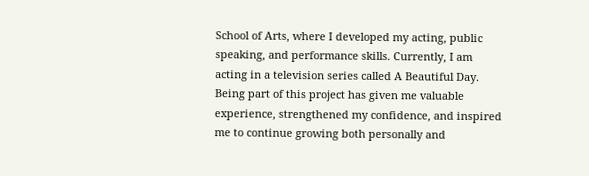School of Arts, where I developed my acting, public speaking, and performance skills. Currently, I am acting in a television series called A Beautiful Day. Being part of this project has given me valuable experience, strengthened my confidence, and inspired me to continue growing both personally and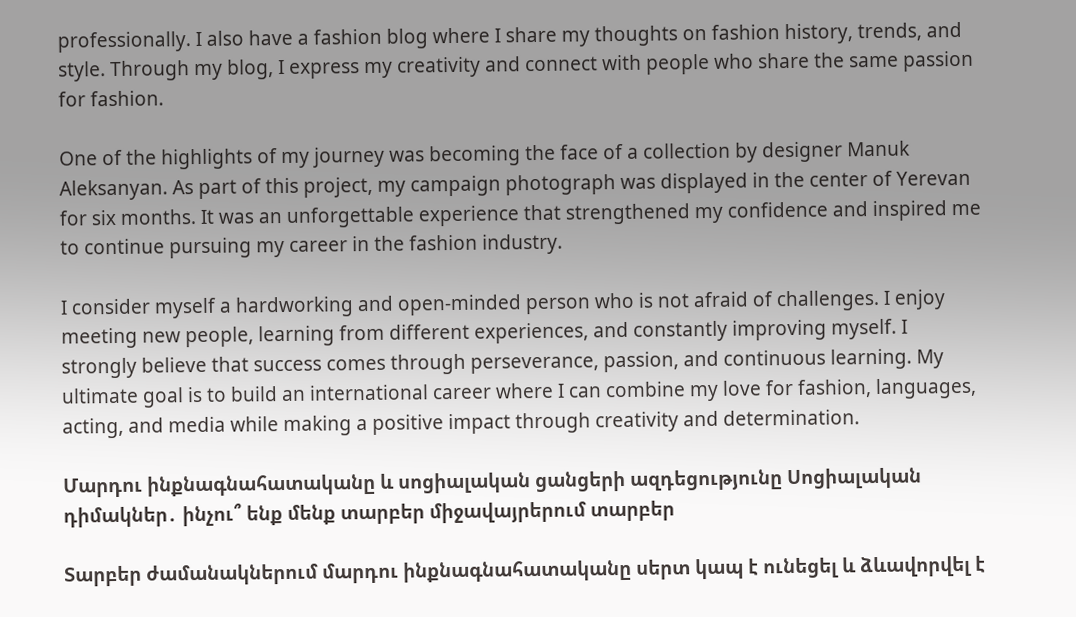professionally. I also have a fashion blog where I share my thoughts on fashion history, trends, and style. Through my blog, I express my creativity and connect with people who share the same passion for fashion.

One of the highlights of my journey was becoming the face of a collection by designer Manuk Aleksanyan. As part of this project, my campaign photograph was displayed in the center of Yerevan for six months. It was an unforgettable experience that strengthened my confidence and inspired me to continue pursuing my career in the fashion industry.

I consider myself a hardworking and open-minded person who is not afraid of challenges. I enjoy meeting new people, learning from different experiences, and constantly improving myself. I strongly believe that success comes through perseverance, passion, and continuous learning. My ultimate goal is to build an international career where I can combine my love for fashion, languages, acting, and media while making a positive impact through creativity and determination.

Մարդու ինքնագնահատականը և սոցիալական ցանցերի ազդեցությունը Սոցիալական դիմակներ․ ինչու՞ ենք մենք տարբեր միջավայրերում տարբեր

Տարբեր ժամանակներում մարդու ինքնագնահատականը սերտ կապ է ունեցել և ձևավորվել է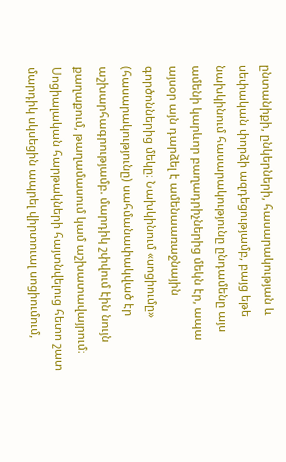ընտանիքի, ընկերների, հասարակության և սեփական փորձի ազդեցությամբ, բայց եթե նախկինում հասարակությունը ընդամենը այս ամենի կարևոր բաղադրիչներից մեկն էր, ապա այսօր այն դարձել է ամենաառաջնային գործոններից մեկը։ Նախկինում «սոցիումը» (հասարակությունը) սահմանափակված էր աշխարհագրությամբ. մարդիկ շփվում էին նույն քաղաքում, թաղամասում կամ աշխատավայրում։ Սոցիալական հարթակների հայտնվելուց հետո շատ մարդիկ սկսեցին ապրել վիրտուալ սոցիումում,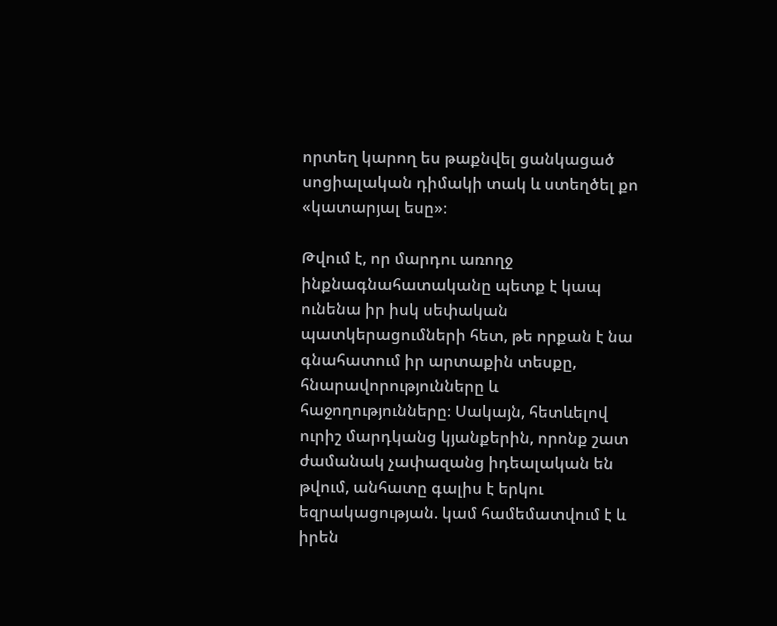որտեղ կարող ես թաքնվել ցանկացած սոցիալական դիմակի տակ և ստեղծել քո «կատարյալ եսը»։

Թվում է, որ մարդու առողջ ինքնագնահատականը պետք է կապ ունենա իր իսկ սեփական պատկերացումների հետ, թե որքան է նա գնահատում իր արտաքին տեսքը, հնարավորությունները և հաջողությունները։ Սակայն, հետևելով ուրիշ մարդկանց կյանքերին, որոնք շատ ժամանակ չափազանց իդեալական են թվում, անհատը գալիս է երկու եզրակացության. կամ համեմատվում է և իրեն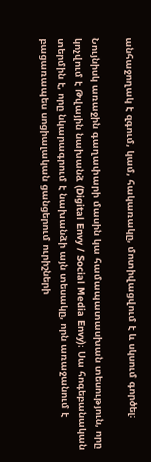անհաջողակ է զգում, կամ, հակառակը, մոտիվացվում է և սկսում գործել։

Նույնիսկ առաջին գաղափարի մասին կա համապատասխան տեսություն, որը կոչվում է Թվային նախանձ (Digital Envy / Social Media Envy)։ Սա հոգեբանական տերմին է, որը նկարագրում է նախանձի այն տեսակը, որն առաջանում է բացառապես սոցիալական ցանցերում ուրիշների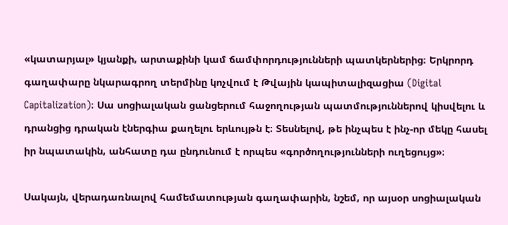«կատարյալ» կյանքի, արտաքինի կամ ճամփորդությունների պատկերներից։ Երկրորդ գաղափարը նկարագրող տերմինը կոչվում է Թվային կապիտալիզացիա (Digital Capitalization)։ Սա սոցիալական ցանցերում հաջողության պատմություններով կիսվելու և դրանցից դրական էներգիա քաղելու երևույթն է։ Տեսնելով, թե ինչպես է ինչ-որ մեկը հասել իր նպատակին, անհատը դա ընդունում է որպես «գործողությունների ուղեցույց»։

Սակայն, վերադառնալով համեմատության գաղափարին, նշեմ, որ այսօր սոցիալական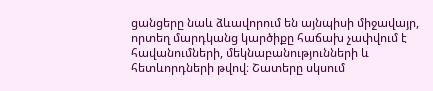ցանցերը նաև ձևավորում են այնպիսի միջավայր, որտեղ մարդկանց կարծիքը հաճախ չափվում է հավանումների, մեկնաբանությունների և հետևորդների թվով։ Շատերը սկսում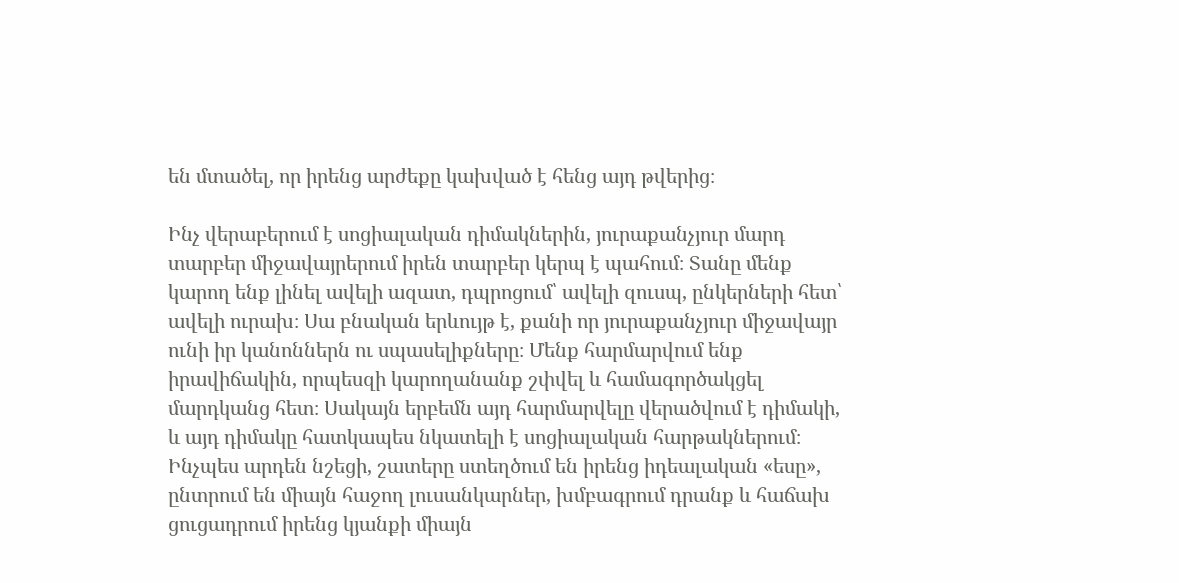են մտածել, որ իրենց արժեքը կախված է հենց այդ թվերից։

Ինչ վերաբերում է սոցիալական դիմակներին, յուրաքանչյուր մարդ տարբեր միջավայրերում իրեն տարբեր կերպ է պահում։ Տանը մենք կարող ենք լինել ավելի ազատ, դպրոցում՝ ավելի զուսպ, ընկերների հետ՝ ավելի ուրախ։ Սա բնական երևույթ է, քանի որ յուրաքանչյուր միջավայր ունի իր կանոններն ու սպասելիքները։ Մենք հարմարվում ենք իրավիճակին, որպեսզի կարողանանք շփվել և համագործակցել մարդկանց հետ։ Սակայն երբեմն այդ հարմարվելը վերածվում է դիմակի, և այդ դիմակը հատկապես նկատելի է սոցիալական հարթակներում։ Ինչպես արդեն նշեցի, շատերը ստեղծում են իրենց իդեալական «եսը», ընտրում են միայն հաջող լուսանկարներ, խմբագրում դրանք և հաճախ ցուցադրում իրենց կյանքի միայն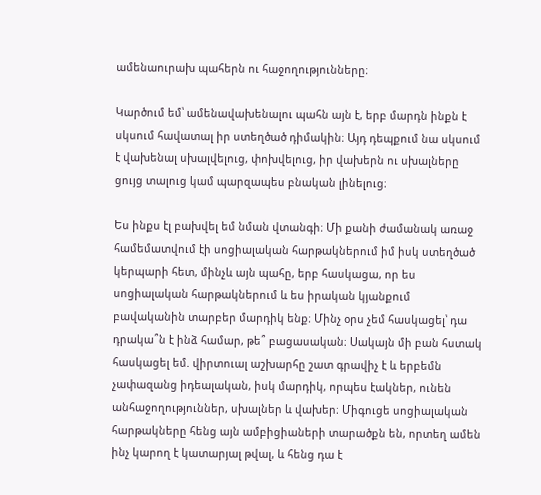ամենաուրախ պահերն ու հաջողությունները։

Կարծում եմ՝ ամենավախենալու պահն այն է, երբ մարդն ինքն է սկսում հավատալ իր ստեղծած դիմակին։ Այդ դեպքում նա սկսում է վախենալ սխալվելուց, փոխվելուց, իր վախերն ու սխալները ցույց տալուց կամ պարզապես բնական լինելուց։

Ես ինքս էլ բախվել եմ նման վտանգի։ Մի քանի ժամանակ առաջ համեմատվում էի սոցիալական հարթակներում իմ իսկ ստեղծած կերպարի հետ, մինչև այն պահը, երբ հասկացա, որ ես սոցիալական հարթակներում և ես իրական կյանքում բավականին տարբեր մարդիկ ենք։ Մինչ օրս չեմ հասկացել՝ դա դրակա՞ն է ինձ համար, թե՞ բացասական։ Սակայն մի բան հստակ հասկացել եմ. վիրտուալ աշխարհը շատ գրավիչ է և երբեմն չափազանց իդեալական, իսկ մարդիկ, որպես էակներ, ունեն անհաջողություններ, սխալներ և վախեր։ Միգուցե սոցիալական հարթակները հենց այն ամբիցիաների տարածքն են, որտեղ ամեն ինչ կարող է կատարյալ թվալ, և հենց դա է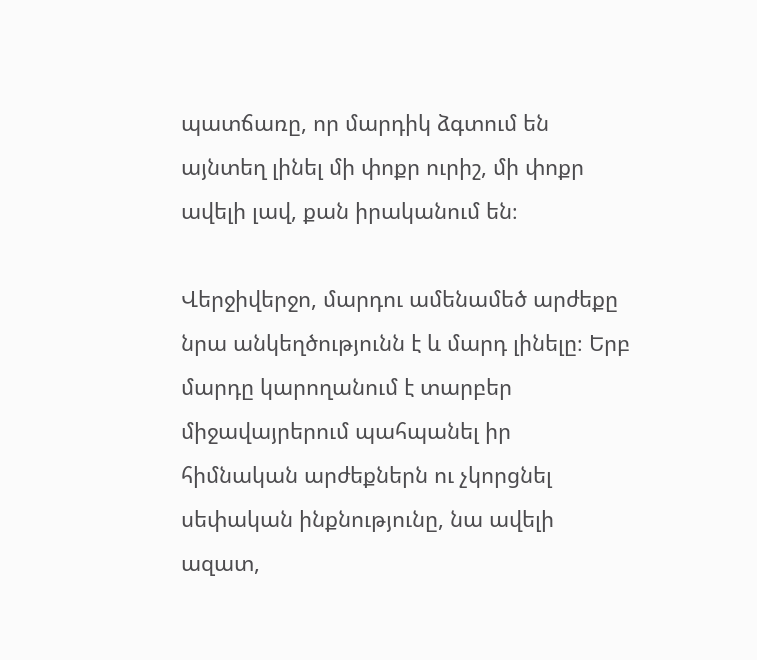պատճառը, որ մարդիկ ձգտում են այնտեղ լինել մի փոքր ուրիշ, մի փոքր ավելի լավ, քան իրականում են։

Վերջիվերջո, մարդու ամենամեծ արժեքը նրա անկեղծությունն է և մարդ լինելը։ Երբ մարդը կարողանում է տարբեր միջավայրերում պահպանել իր հիմնական արժեքներն ու չկորցնել սեփական ինքնությունը, նա ավելի ազատ,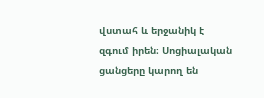վստահ և երջանիկ է զգում իրեն։ Սոցիալական ցանցերը կարող են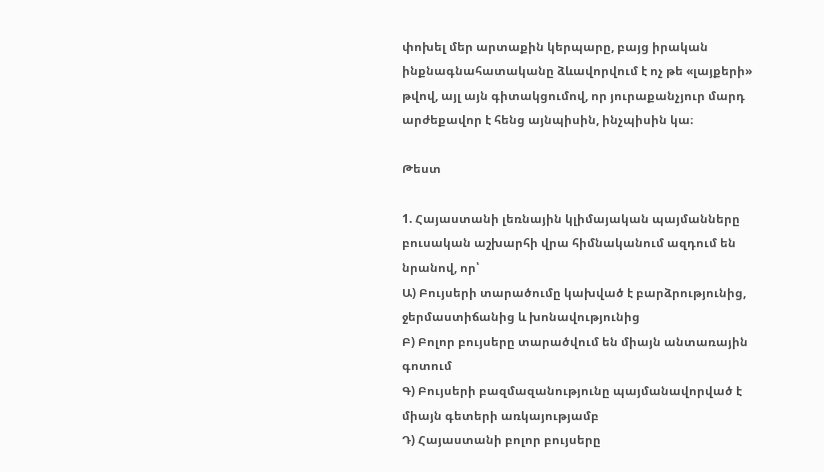փոխել մեր արտաքին կերպարը, բայց իրական ինքնագնահատականը ձևավորվում է ոչ թե «լայքերի» թվով, այլ այն գիտակցումով, որ յուրաքանչյուր մարդ արժեքավոր է հենց այնպիսին, ինչպիսին կա։

Թեստ

1. Հայաստանի լեռնային կլիմայական պայմանները բուսական աշխարհի վրա հիմնականում ազդում են նրանով, որ՝
Ա) Բույսերի տարածումը կախված է բարձրությունից, ջերմաստիճանից և խոնավությունից
Բ) Բոլոր բույսերը տարածվում են միայն անտառային գոտում
Գ) Բույսերի բազմազանությունը պայմանավորված է միայն գետերի առկայությամբ
Դ) Հայաստանի բոլոր բույսերը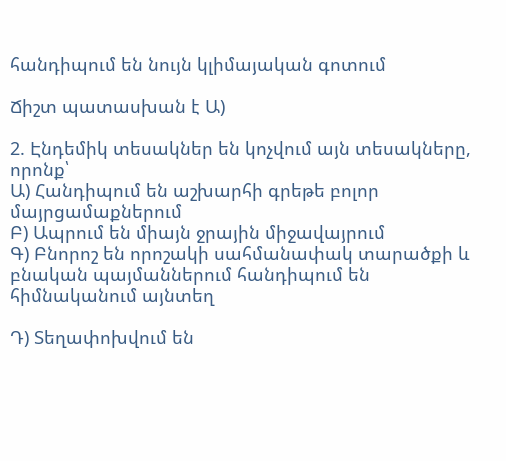հանդիպում են նույն կլիմայական գոտում

Ճիշտ պատասխան է Ա)

2. Էնդեմիկ տեսակներ են կոչվում այն տեսակները, որոնք՝
Ա) Հանդիպում են աշխարհի գրեթե բոլոր մայրցամաքներում
Բ) Ապրում են միայն ջրային միջավայրում
Գ) Բնորոշ են որոշակի սահմանափակ տարածքի և բնական պայմաններում հանդիպում են հիմնականում այնտեղ

Դ) Տեղափոխվում են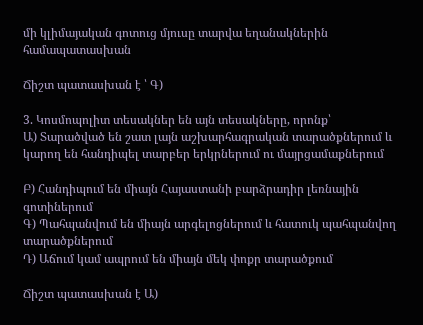մի կլիմայական գոտուց մյուսը տարվա եղանակներին համապատասխան

Ճիշտ պատասխան է ՝ Գ)

3. Կոսմոպոլիտ տեսակներ են այն տեսակները, որոնք՝
Ա) Տարածված են շատ լայն աշխարհագրական տարածքներում և կարող են հանդիպել տարբեր երկրներում ու մայրցամաքներում

Բ) Հանդիպում են միայն Հայաստանի բարձրադիր լեռնային գոտիներում
Գ) Պահպանվում են միայն արգելոցներում և հատուկ պահպանվող տարածքներում
Դ) Աճում կամ ապրում են միայն մեկ փոքր տարածքում

Ճիշտ պատասխան է Ա)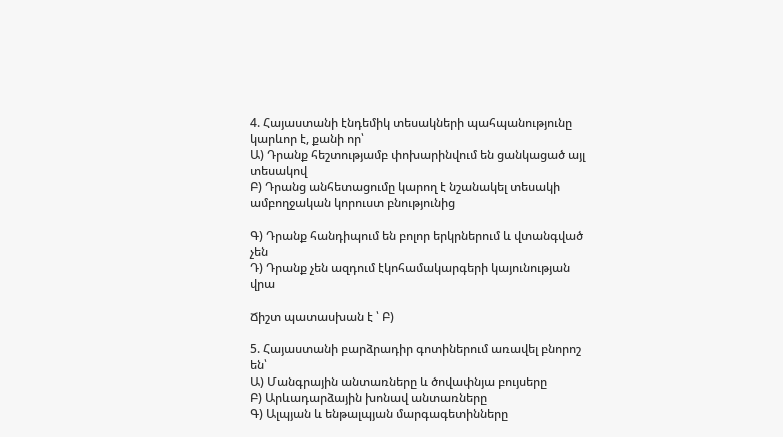4. Հայաստանի էնդեմիկ տեսակների պահպանությունը կարևոր է, քանի որ՝
Ա) Դրանք հեշտությամբ փոխարինվում են ցանկացած այլ տեսակով
Բ) Դրանց անհետացումը կարող է նշանակել տեսակի ամբողջական կորուստ բնությունից

Գ) Դրանք հանդիպում են բոլոր երկրներում և վտանգված չեն
Դ) Դրանք չեն ազդում էկոհամակարգերի կայունության վրա

Ճիշտ պատասխան է ՝ Բ)

5. Հայաստանի բարձրադիր գոտիներում առավել բնորոշ են՝
Ա) Մանգրային անտառները և ծովափնյա բույսերը
Բ) Արևադարձային խոնավ անտառները
Գ) Ալպյան և ենթալպյան մարգագետինները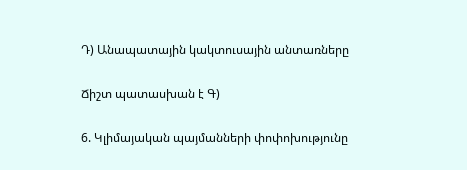Դ) Անապատային կակտուսային անտառները

Ճիշտ պատասխան է Գ)

6. Կլիմայական պայմանների փոփոխությունը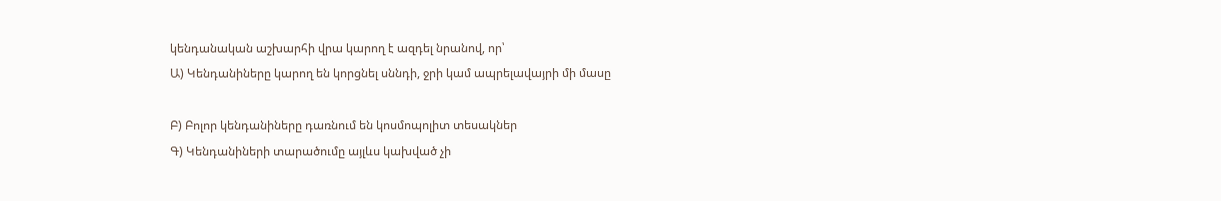կենդանական աշխարհի վրա կարող է ազդել նրանով, որ՝
Ա) Կենդանիները կարող են կորցնել սննդի, ջրի կամ ապրելավայրի մի մասը

Բ) Բոլոր կենդանիները դառնում են կոսմոպոլիտ տեսակներ
Գ) Կենդանիների տարածումը այլևս կախված չի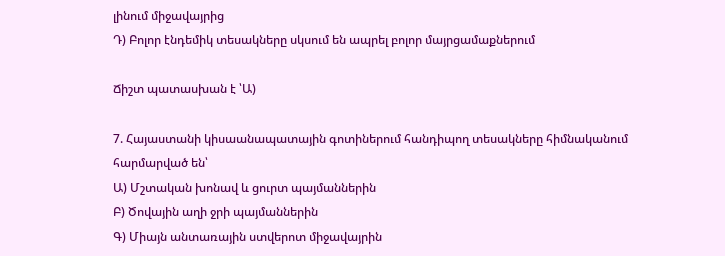լինում միջավայրից
Դ) Բոլոր էնդեմիկ տեսակները սկսում են ապրել բոլոր մայրցամաքներում

Ճիշտ պատասխան է ՝Ա)

7. Հայաստանի կիսաանապատային գոտիներում հանդիպող տեսակները հիմնականում հարմարված են՝
Ա) Մշտական խոնավ և ցուրտ պայմաններին
Բ) Ծովային աղի ջրի պայմաններին
Գ) Միայն անտառային ստվերոտ միջավայրին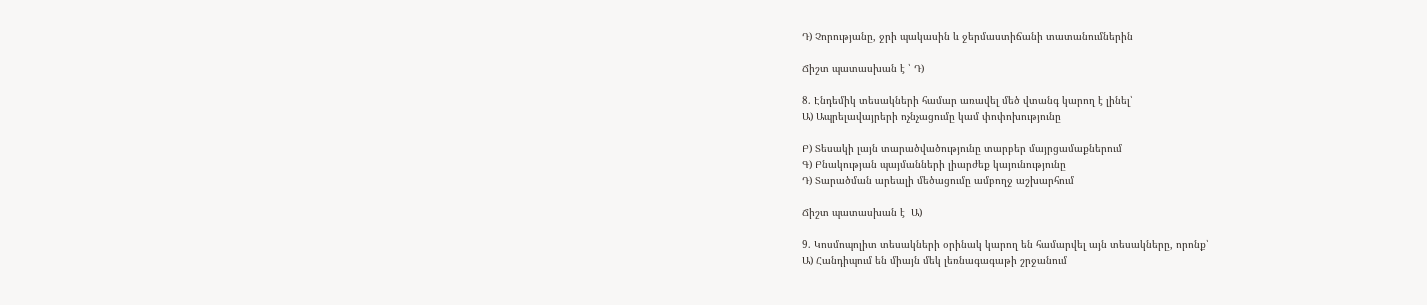Դ) Չորությանը, ջրի պակասին և ջերմաստիճանի տատանումներին

Ճիշտ պատասխան է ՝ Դ)

8. Էնդեմիկ տեսակների համար առավել մեծ վտանգ կարող է լինել՝
Ա) Ապրելավայրերի ոչնչացումը կամ փոփոխությունը

Բ) Տեսակի լայն տարածվածությունը տարբեր մայրցամաքներում
Գ) Բնակության պայմանների լիարժեք կայունությունը
Դ) Տարածման արեալի մեծացումը ամբողջ աշխարհում

Ճիշտ պատասխան է  Ա)

9. Կոսմոպոլիտ տեսակների օրինակ կարող են համարվել այն տեսակները, որոնք՝
Ա) Հանդիպում են միայն մեկ լեռնագագաթի շրջանում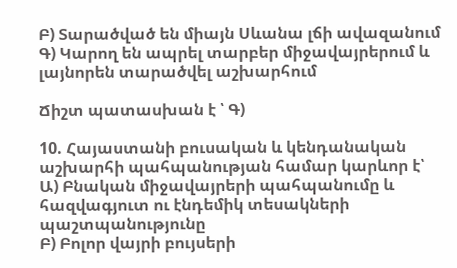Բ) Տարածված են միայն Սևանա լճի ավազանում
Գ) Կարող են ապրել տարբեր միջավայրերում և լայնորեն տարածվել աշխարհում

Ճիշտ պատասխան է ՝ Գ)

10. Հայաստանի բուսական և կենդանական աշխարհի պահպանության համար կարևոր է՝
Ա) Բնական միջավայրերի պահպանումը և հազվագյուտ ու էնդեմիկ տեսակների պաշտպանությունը
Բ) Բոլոր վայրի բույսերի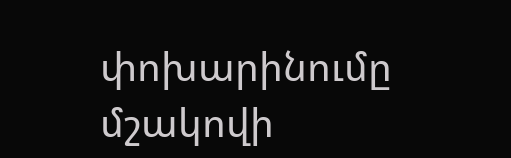փոխարինումը մշակովի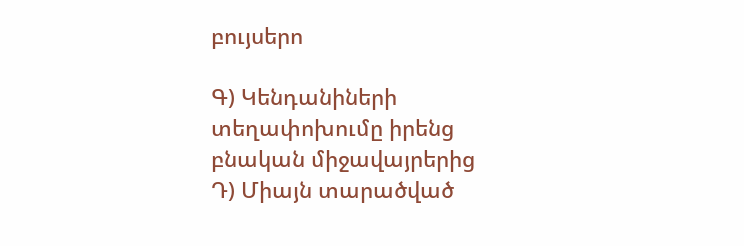բույսերո

Գ) Կենդանիների տեղափոխումը իրենց բնական միջավայրերից
Դ) Միայն տարածված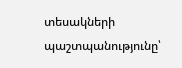տեսակների պաշտպանությունը՝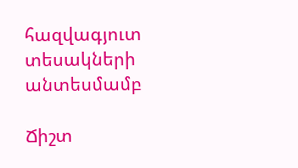հազվագյուտ տեսակների անտեսմամբ

Ճիշտ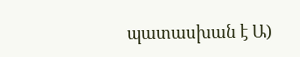պատասխան է Ա)